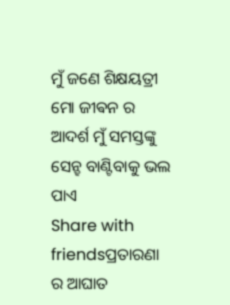ମୁଁ ଜଣେ ଶିକ୍ଷୟତ୍ରୀ ମୋ ଜୀଵନ ର ଆଦର୍ଶ ମୁଁ ସମସ୍ତଙ୍କୁ ସେନ୍ହ ବାଣ୍ଟିବାକୁ ଭଲ ପାଏ
Share with friendsପ୍ରତାରଣା ର ଆଘାତ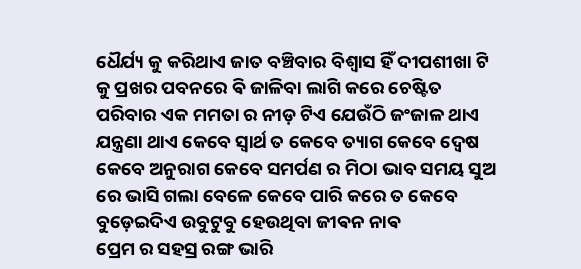ଧୈର୍ଯ୍ୟ କୁ କରିଥାଏ ଜାତ ବଞ୍ଚିବାର ବିଶ୍ୱାସ ହିଁ ଦୀପଶୀଖା ଟି କୁ ପ୍ରଖର ପବନରେ ଵି ଜାଳିବା ଲାଗି କରେ ଚେଷ୍ଟିତ
ପରିବାର ଏକ ମମତା ର ନୀଡ଼ ଟିଏ ଯେଉଁଠି ଜଂଜାଳ ଥାଏ ଯନ୍ତ୍ରଣା ଥାଏ କେବେ ସ୍ୱାର୍ଥ ତ କେବେ ତ୍ୟାଗ କେବେ ଦ୍ୱେଷ କେବେ ଅନୁରାଗ କେବେ ସମର୍ପଣ ର ମିଠା ଭାବ ସମୟ ସୁଅ ରେ ଭାସି ଗଲା ବେଳେ କେବେ ପାରି କରେ ତ କେବେ ବୁଡ଼େଇଦିଏ ଉବୁଟୁବୁ ହେଉଥିବା ଜୀଵନ ନାଵ
ପ୍ରେମ ର ସହସ୍ର ରଙ୍ଗ ଭାରି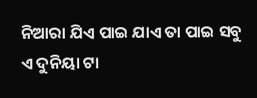ନିଆରା ଯିଏ ପାଇ ଯାଏ ତା ପାଇ ସବୁ ଏ ଦୁନିୟା ଟା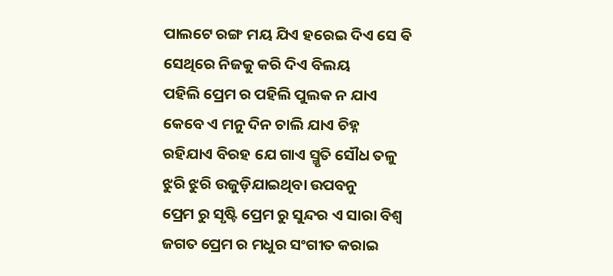ପାଲଟେ ରଙ୍ଗ ମୟ ଯିଏ ହରେଇ ଦିଏ ସେ ଵି ସେଥିରେ ନିଜକୁ କରି ଦିଏ ବିଲୟ
ପହିଲି ପ୍ରେମ ର ପହିଲି ପୁଲକ ନ ଯାଏ କେବେ ଏ ମନୁ ଦିନ ଚାଲି ଯାଏ ଚିହ୍ନ ରହିଯାଏ ବିରହ ଯେ ଗାଏ ସ୍ମୃତି ସୌଧ ତଳୁ ଝୁରି ଝୁରି ଉଜୁଡ଼ିଯାଇଥିବା ଉପବନୁ
ପ୍ରେମ ରୁ ସୃଷ୍ଟି ପ୍ରେମ ରୁ ସୁନ୍ଦର ଏ ସାରା ବିଶ୍ୱ ଜଗତ ପ୍ରେମ ର ମଧୁର ସଂଗୀତ କରାଇ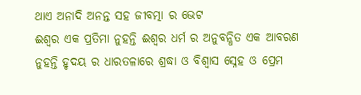ଥାଏ ଅନାଦି ଅନନ୍ତ ସହ ଜୀବତ୍ମା ର ଭେଟ
ଈଶ୍ୱର ଏକ ପ୍ରତିମା ନୁହନ୍ତି ଈଶ୍ୱର ଧର୍ମ ର ଅନୁବନ୍ଧିତ ଏକ ଆବରଣ ନୁହନ୍ତି ହୃଦୟ ର ଧାରତଳାରେ ଶ୍ରଦ୍ଧା ଓ ବିଶ୍ୱାସ ସ୍ନେହ ଓ ପ୍ରେମ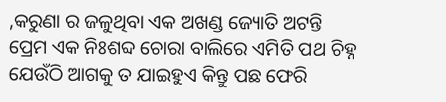,କରୁଣା ର ଜଳୁଥିବା ଏକ ଅଖଣ୍ଡ ଜ୍ୟୋତି ଅଟନ୍ତି
ପ୍ରେମ ଏକ ନିଃଶବ୍ଦ ଚୋରା ବାଲିରେ ଏମିତି ପଥ ଚିହ୍ନ ଯେଉଁଠି ଆଗକୁ ତ ଯାଇହୁଏ କିନ୍ତୁ ପଛ ଫେରି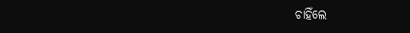ଚାହିଁଲେ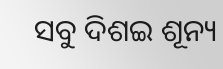ସବୁ ଦିଶଇ ଶୂନ୍ୟ